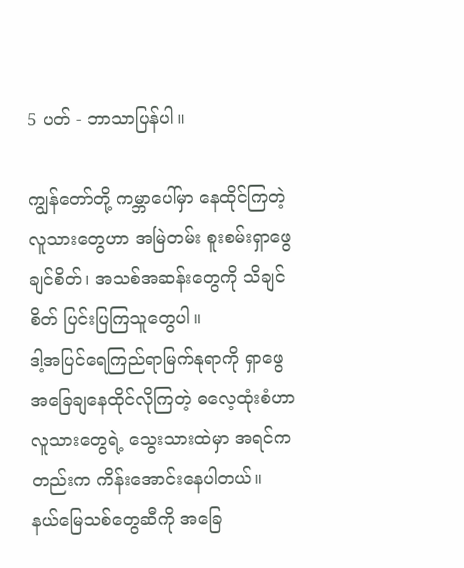5 ပတ် - ဘာသာပြန်ပါ။

ကျွန်တော်တို့ ကမ္ဘာပေါ်မှာ နေထိုင်ကြတဲ့ လူသားတွေဟာ အမြဲတမ်း စူးစမ်းရှာဖွေချင်စိတ်၊ အသစ်အဆန်းတွေကို သိချင်စိတ် ပြင်းပြကြသူတွေပါ။
ဒါ့အပြင်ရေကြည်ရာမြက်နုရာကို ရှာဖွေ အခြေချနေထိုင်လိုကြတဲ့ ဓလေ့ထုံးစံဟာ လူသားတွေရဲ့ သွေးသားထဲမှာ အရင်ကတည်းက ကိန်းအောင်းနေပါတယ်။
နယ်မြေသစ်တွေဆီကို အခြေ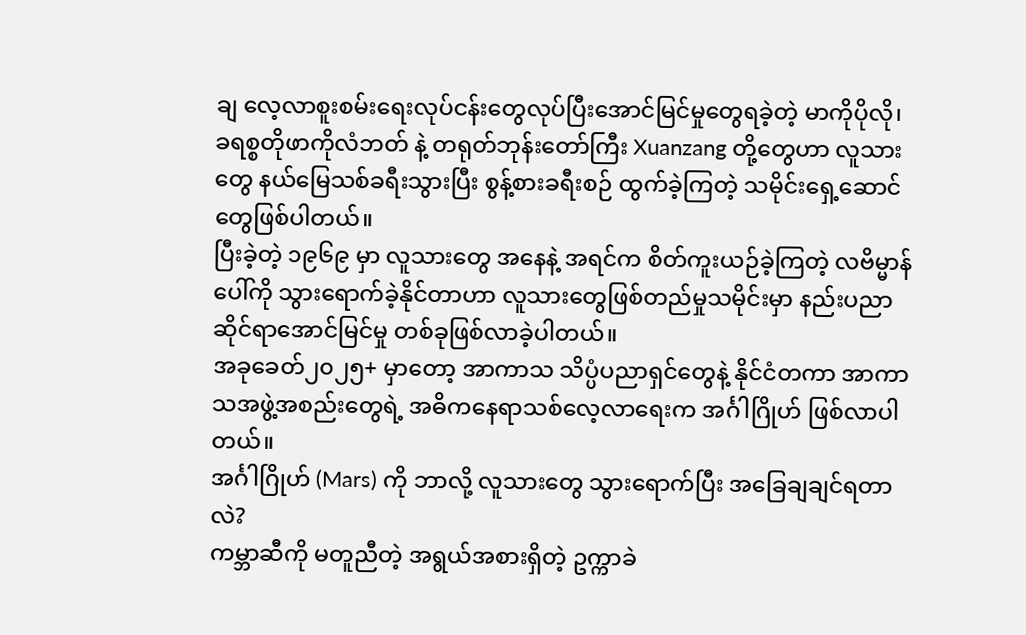ချ လေ့လာစူးစမ်းရေးလုပ်ငန်းတွေလုပ်ပြီးအောင်မြင်မှုတွေရခဲ့တဲ့ မာကိုပိုလို၊ ခရစ္စတိုဖာကိုလံဘတ် နဲ့ တရုတ်ဘုန်းတော်ကြီး Xuanzang တို့တွေဟာ လူသားတွေ နယ်မြေသစ်ခရီးသွားပြီး စွန့်စားခရီးစဉ် ထွက်ခဲ့ကြတဲ့ သမိုင်းရှေ့ဆောင်တွေဖြစ်ပါတယ်။
ပြီးခဲ့တဲ့ ၁၉၆၉ မှာ လူသားတွေ အနေနဲ့ အရင်က စိတ်ကူးယဉ်ခဲ့ကြတဲ့ လဗိမ္မာန် ပေါ်ကို သွားရောက်ခဲ့နိုင်တာဟာ လူသားတွေဖြစ်တည်မှုသမိုင်းမှာ နည်းပညာဆိုင်ရာအောင်မြင်မှု တစ်ခုဖြစ်လာခဲ့ပါတယ်။
အခုခေတ်၂၀၂၅+ မှာတော့ အာကာသ သိပ္ပံပညာရှင်တွေနဲ့ နိုင်ငံတကာ အာကာသအဖွဲ့အစည်းတွေရဲ့ အဓိကနေရာသစ်လေ့လာရေးက အင်္ဂါဂြိုဟ် ဖြစ်လာပါတယ်။
အင်္ဂါဂြိုဟ် (Mars) ကို ဘာလို့ လူသားတွေ သွားရောက်ပြီး အခြေချချင်ရတာလဲ?
ကမ္ဘာဆီကို မတူညီတဲ့ အရွယ်အစားရှိတဲ့ ဥက္ကာခဲ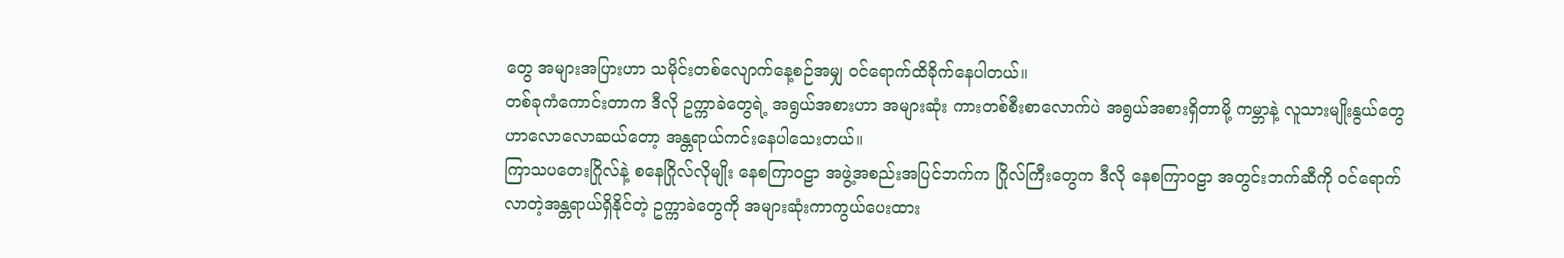တွေ အများအပြားဟာ သမိုင်းတစ်လျောက်နေ့စဉ်အမျှ ဝင်ရောက်ထိခိုက်နေပါတယ်။
တစ်ခုကံကောင်းတာက ဒီလို ဥက္ကာခဲတွေရဲ့ အရွယ်အစားဟာ အများဆုံး ကားတစ်စီးစာလောက်ပဲ အရွယ်အစားရှိတာမို့ ကမ္ဘာနဲ့ လူသားမျိုးနွယ်တွေဟာလောလောဆယ်တော့ အန္တရာယ်ကင်းနေပါသေးတယ်။
ကြာသပတေးဂြိုလ်နဲ့ စနေဂြိုလ်လိုမျိုး နေစကြာဝဠာ အဖွဲ့အစည်းအပြင်ဘက်က ဂြိုလ်ကြီးတွေက ဒီလို နေစကြာဝဠာ အတွင်းဘက်ဆီကို ဝင်ရောက်လာတဲ့အန္တရာယ်ရှိနိုင်တဲ့ ဥက္ကာခဲတွေကို အများဆုံးကာကွယ်ပေးထား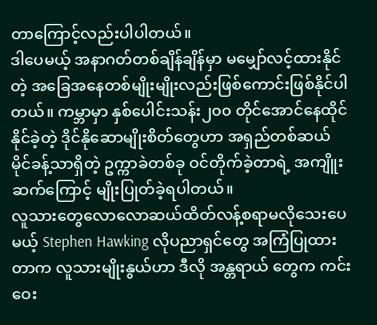တာကြောင့်လည်းပါပါတယ်။
ဒါပေမယ့် အနာဂတ်တစ်ချိန်ချိန်မှာ မမျှော်လင့်ထားနိုင်တဲ့ အခြေအနေတစ်မျိုးမျိုးလည်းဖြစ်ကောင်းဖြစ်နိုင်ပါတယ်။ ကမ္ဘာမှာ နှစ်ပေါင်းသန်း၂၀၀ တိုင်အောင်နေထိုင်နိုင်ခဲ့တဲ့ ဒိုင်နိုဆောမျိုးစိတ်တွေဟာ အရှည်တစ်ဆယ် မိုင်ခန့်သာရှိတဲ့ ဥက္ကာခဲတစ်ခု ဝင်တိုက်ခဲ့တာရဲ့ အကျိူးဆက်ကြောင့် မျိုးပြုတ်ခဲ့ရပါတယ်။
လူသားတွေလောလောဆယ်ထိတ်လန့်စရာမလိုသေးပေမယ့် Stephen Hawking လိုပညာရှင်တွေ အကြံပြုထားတာက လူသားမျိုးနွယ်ဟာ ဒီလို အန္တရာယ် တွေက ကင်းဝေး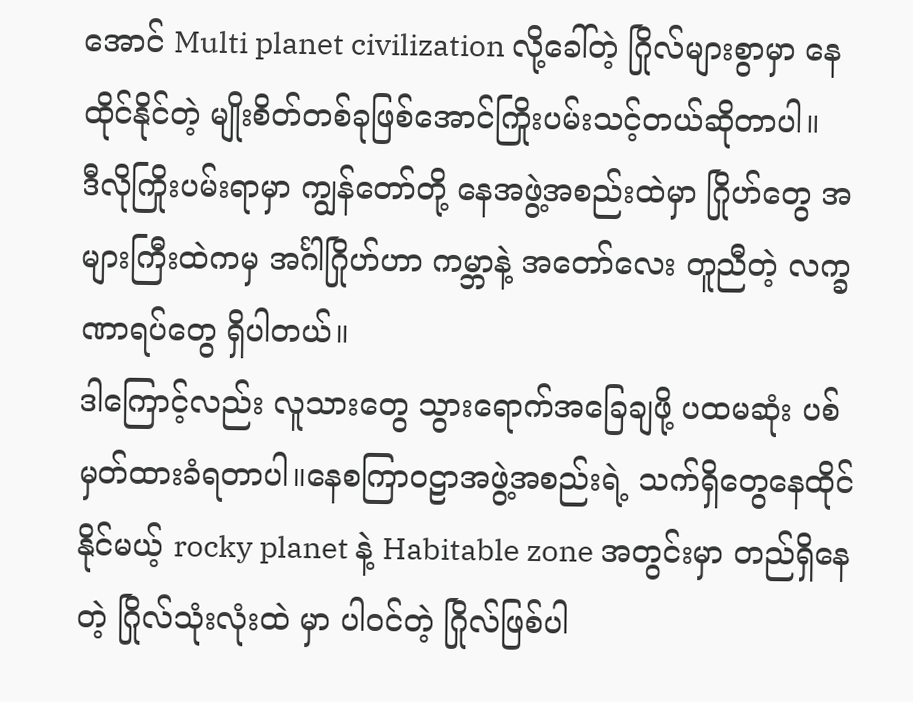အောင် Multi planet civilization လို့ခေါ်တဲ့ ဂြိုလ်များစွာမှာ နေထိုင်နိုင်တဲ့ မျိုးစိတ်တစ်ခုဖြစ်အောင်ကြိုးပမ်းသင့်တယ်ဆိုတာပါ။
ဒီလိုကြိုးပမ်းရာမှာ ကျွန်တော်တို့ နေအဖွဲ့အစည်းထဲမှာ ဂြိုဟ်တွေ အများကြီးထဲကမှ အင်္ဂါဂြိုဟ်ဟာ ကမ္ဘာနဲ့ အတော်လေး တူညီတဲ့ လက္ခဏာရပ်တွေ ရှိပါတယ်။
ဒါကြောင့်လည်း လူသားတွေ သွားရောက်အခြေချဖို့ ပထမဆုံး ပစ်မှတ်ထားခံရတာပါ။နေစကြာဝဠာအဖွဲ့အစည်းရဲ့ သက်ရှိတွေနေထိုင်နိုင်မယ့် rocky planet နဲ့ Habitable zone အတွင်းမှာ တည်ရှိနေတဲ့ ဂြိုလ်သုံးလုံးထဲ မှာ ပါဝင်တဲ့ ဂြိုလ်ဖြစ်ပါ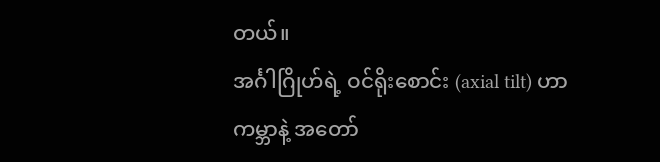တယ်။
အင်္ဂါဂြိုဟ်ရဲ့ ဝင်ရိုးစောင်း (axial tilt) ဟာ ကမ္ဘာနဲ့ အတော်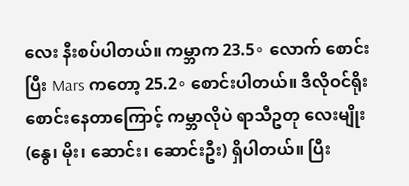လေး နီးစပ်ပါတယ်။ ကမ္ဘာက 23.5∘ လောက် စောင်းပြီး Mars ကတော့ 25.2∘ စောင်းပါတယ်။ ဒီလိုဝင်ရိုးစောင်းနေတာကြောင့် ကမ္ဘာလိုပဲ ရာသီဥတု လေးမျိုး (နွေ၊ မိုး၊ ဆောင်း၊ ဆောင်းဦး) ရှိပါတယ်။ ပြီး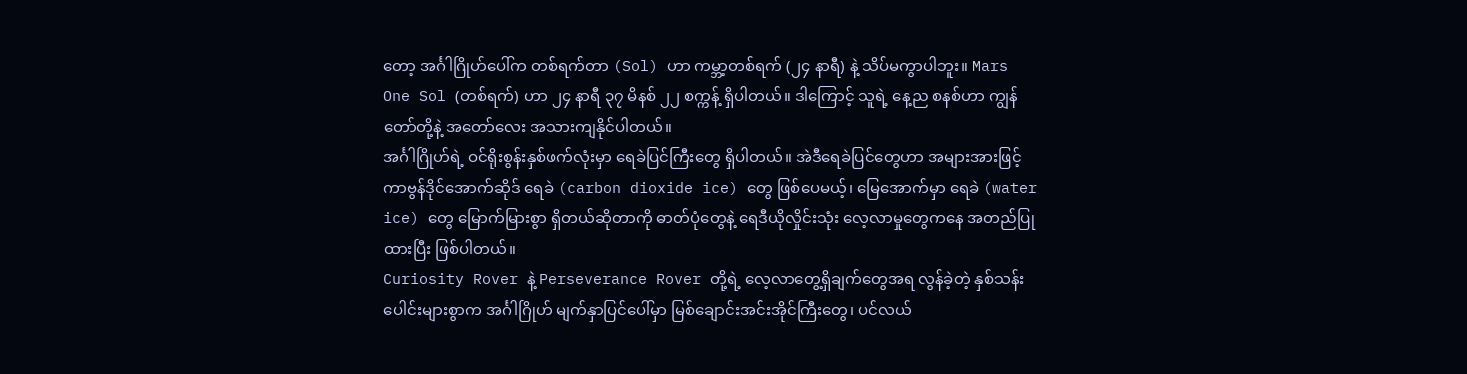တော့ အင်္ဂါဂြိုဟ်ပေါ်က တစ်ရက်တာ (Sol) ဟာ ကမ္ဘာ့တစ်ရက် (၂၄ နာရီ) နဲ့ သိပ်မကွာပါဘူး။ Mars One Sol (တစ်ရက်) ဟာ ၂၄ နာရီ ၃၇ မိနစ် ၂၂ စက္ကန့် ရှိပါတယ်။ ဒါကြောင့် သူရဲ့ နေ့ည စနစ်ဟာ ကျွန်တော်တို့နဲ့ အတော်လေး အသားကျနိုင်ပါတယ်။
အင်္ဂါဂြိုဟ်ရဲ့ ဝင်ရိုးစွန်းနှစ်ဖက်လုံးမှာ ရေခဲပြင်ကြီးတွေ ရှိပါတယ်။ အဲဒီရေခဲပြင်တွေဟာ အများအားဖြင့် ကာဗွန်ဒိုင်အောက်ဆိုဒ် ရေခဲ (carbon dioxide ice) တွေ ဖြစ်ပေမယ့်၊ မြေအောက်မှာ ရေခဲ (water ice) တွေ မြောက်မြားစွာ ရှိတယ်ဆိုတာကို ဓာတ်ပုံတွေနဲ့ ရေဒီယိုလှိုင်းသုံး လေ့လာမှုတွေကနေ အတည်ပြုထားပြီး ဖြစ်ပါတယ်။
Curiosity Rover နဲ့ Perseverance Rover တို့ရဲ့ လေ့လာတွေ့ရှိချက်တွေအရ လွန်ခဲ့တဲ့ နှစ်သန်းပေါင်းများစွာက အင်္ဂါဂြိုဟ် မျက်နှာပြင်ပေါ်မှာ မြစ်ချောင်းအင်းအိုင်ကြီးတွေ၊ ပင်လယ်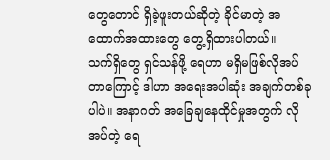တွေတောင် ရှိခဲ့ဖူးတယ်ဆိုတဲ့ ခိုင်မာတဲ့ အထောက်အထားတွေ တွေ့ရှိထားပါတယ်။
သက်ရှိတွေ ရှင်သန်ဖို့ ရေဟာ မရှိမဖြစ်လိုအပ်တာကြောင့် ဒါဟာ အရေးအပါဆုံး အချက်တစ်ခုပါပဲ။ အနာဂတ် အခြေချနေထိုင်မှုအတွက် လိုအပ်တဲ့ ရေ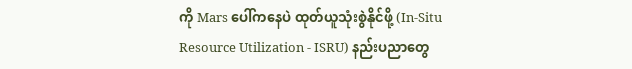ကို Mars ပေါ်ကနေပဲ ထုတ်ယူသုံးစွဲနိုင်ဖို့ (In-Situ Resource Utilization - ISRU) နည်းပညာတွေ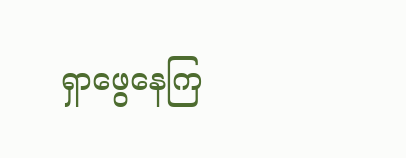ရှာဖွေနေကြ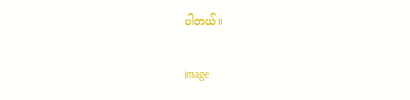ပါတယ်။

image